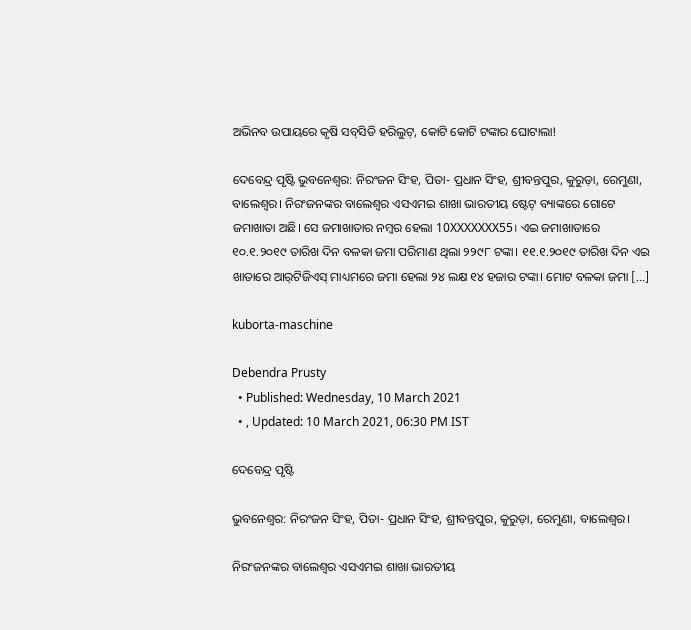ଅଭିନବ ଉପାୟରେ କୃଷି ସବ୍‌ସିଡି ହରିଲୁଟ୍, କୋଟି କୋଟି ଟଙ୍କାର ଘୋଟାଲା!

ଦେବେନ୍ଦ୍ର ପୃଷ୍ଟି ଭୁବନେଶ୍ୱର: ନିରଂଜନ ସିଂହ, ପିତା- ପ୍ରଧାନ ସିଂହ, ଶ୍ରୀବନ୍ତପୁର, କୁରୁଡ଼ା, ରେମୁଣା, ବାଲେଶ୍ୱର। ନିରଂଜନଙ୍କର ବାଲେଶ୍ୱର ଏସଏମଇ ଶାଖା ଭାରତୀୟ ଷ୍ଟେଟ୍‌ ବ୍ୟାଙ୍କରେ ଗୋଟେ ଜମାଖାତା ଅଛି। ସେ ଜମାଖାତାର ନମ୍ବର ହେଲା 10XXXXXXX55। ଏଇ ଜମାଖାତାରେ ୧୦.୧.୨୦୧୯ ତାରିଖ ଦିନ ବଳକା ଜମା ପରିମାଣ ଥିଲା ୨୨୯୮ ଟଙ୍କା। ୧୧.୧.୨୦୧୯ ତାରିଖ ଦିନ ଏଇ ଖାତାରେ ଆର୍‌ଟିଜିଏସ୍‌ ମାଧ୍ୟମରେ ଜମା ହେଲା ୨୪ ଲକ୍ଷ ୧୪ ହଜାର ଟଙ୍କା। ମୋଟ ବଳକା ଜମା […]

kuborta-maschine

Debendra Prusty
  • Published: Wednesday, 10 March 2021
  • , Updated: 10 March 2021, 06:30 PM IST

ଦେବେନ୍ଦ୍ର ପୃଷ୍ଟି

ଭୁବନେଶ୍ୱର: ନିରଂଜନ ସିଂହ, ପିତା- ପ୍ରଧାନ ସିଂହ, ଶ୍ରୀବନ୍ତପୁର, କୁରୁଡ଼ା, ରେମୁଣା, ବାଲେଶ୍ୱର।

ନିରଂଜନଙ୍କର ବାଲେଶ୍ୱର ଏସଏମଇ ଶାଖା ଭାରତୀୟ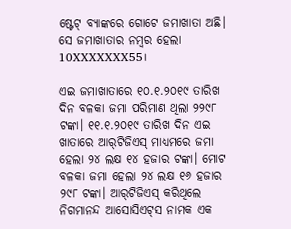ଷ୍ଟେଟ୍‌ ବ୍ୟାଙ୍କରେ ଗୋଟେ ଜମାଖାତା ଅଛି। ସେ ଜମାଖାତାର ନମ୍ବର ହେଲା 10XXXXXXX55।

ଏଇ ଜମାଖାତାରେ ୧୦.୧.୨୦୧୯ ତାରିଖ ଦିନ ବଳକା ଜମା ପରିମାଣ ଥିଲା ୨୨୯୮ ଟଙ୍କା। ୧୧.୧.୨୦୧୯ ତାରିଖ ଦିନ ଏଇ ଖାତାରେ ଆର୍‌ଟିଜିଏସ୍‌ ମାଧ୍ୟମରେ ଜମା ହେଲା ୨୪ ଲକ୍ଷ ୧୪ ହଜାର ଟଙ୍କା। ମୋଟ ବଳକା ଜମା ହେଲା ୨୪ ଲକ୍ଷ ୧୬ ହଜାର ୨୯୮ ଟଙ୍କା। ଆର୍‌ଟିଜିଏସ୍‌ କରିଥିଲେ ନିଗମାନନ୍ଦ ଆସୋସିଏଟ୍‌ସ ନାମକ ଏକ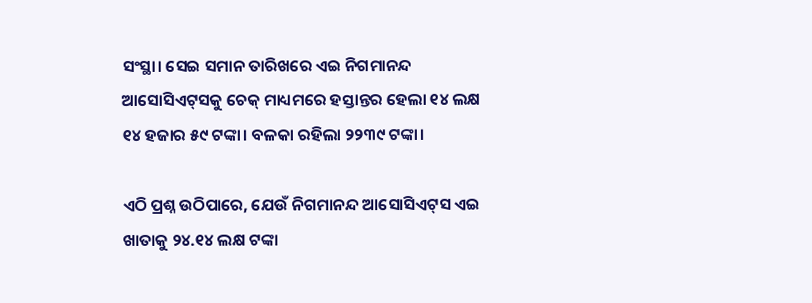ସଂସ୍ଥା। ସେଇ ସମାନ ତାରିଖରେ ଏଇ ନିଗମାନନ୍ଦ ଆସୋସିଏଟ୍‌ସକୁ ଚେକ୍‌ ମାଧ୍ୟମରେ ହସ୍ତାନ୍ତର ହେଲା ୧୪ ଲକ୍ଷ ୧୪ ହଜାର ୫୯ ଟଙ୍କା। ବଳକା ରହିଲା ୨୨୩୯ ଟଙ୍କା।

ଏଠି ପ୍ରଶ୍ନ ଉଠିପାରେ, ଯେଉଁ ନିଗମାନନ୍ଦ ଆସୋସିଏଟ୍‌ସ ଏଇ ଖାତାକୁ ୨୪.୧୪ ଲକ୍ଷ ଟଙ୍କା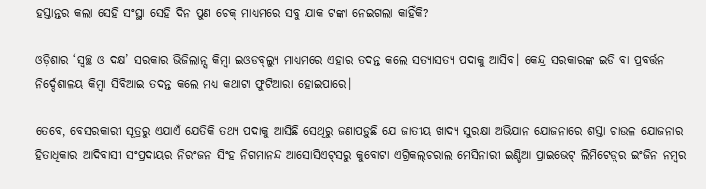ହସ୍ତାନ୍ତର କଲା ସେହି ସଂସ୍ଥା ସେହି ଦିନ ପୁଣ ଚେକ୍‌ ମାଧ୍ୟମରେ ସବୁ ଯାକ ଟଙ୍କା ନେଇଗଲା କାହିଁକି?

ଓଡ଼ିଶାର ‘ସ୍ୱଚ୍ଛ ଓ ଦକ୍ଷ’ ସରକାର ଭିଜିଲାନ୍ସ କିମ୍ବା ଇଓଡବ୍‌ଲ୍ୟୁ ମାଧ୍ୟମରେ ଏହାର ତଦନ୍ତ କଲେ ସତ୍ୟାସତ୍ୟ ପଦାକୁ ଆସିବ। କେନ୍ଦ୍ର ସରକାରଙ୍କ ଇଡି ବା ପ୍ରବର୍ତ୍ତନ ନିର୍ଦ୍ଦେଶାଳୟ କିମ୍ବା ସିବିଆଇ ତଦନ୍ତ କଲେ ମଧ୍ୟ କଥାଟା ଫୁଟିଆରା ହୋଇପାରେ।

ତେବେ, ବେସରକାରୀ ସୂତ୍ରରୁ ଏଯାଏଁ ଯେତିକି ତଥ୍ୟ ପଦାକୁ ଆସିଛି ସେଥିରୁ ଜଣାପଡ଼ୁଛି ଯେ ଜାତୀୟ ଖାଦ୍ୟ ସୁରକ୍ଷା ଅଭିଯାନ ଯୋଜନାରେ ଶସ୍ତା ଚାଉଳ ଯୋଜନାର ହିତାଧିକାର ଆଦିବାସୀ ସଂପ୍ରଦାୟର ନିରଂଜନ ସିଂହ ନିଗମାନନ୍ଦ ଆସୋସିଏଟ୍‌ସରୁ କୁବୋଟା ଏଗ୍ରିକଲ୍‌ଚରାଲ ମେସିନାରୀ ଇଣ୍ଡିଆ ପ୍ରାଇଭେଟ୍‌ ଲିମିଟେଡ଼୍‌ର ଇଂଜିନ ନମ୍ବର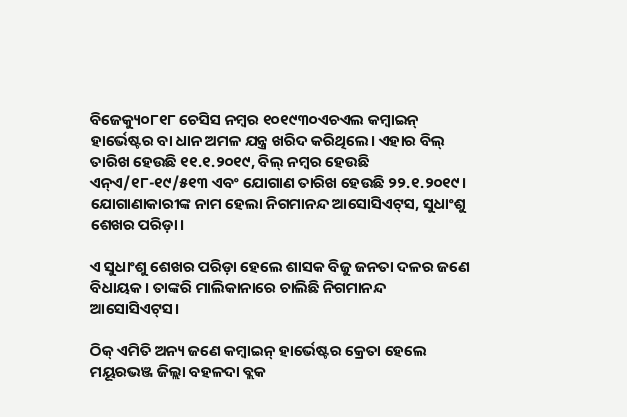ବିଜେକ୍ୟୁ୦୮୧୮ ଚେସିସ ନମ୍ବର ୧୦୧୯୩୦ଏଚଏଲ କମ୍ବାଇନ୍‌ ହାର୍ଭେଷ୍ଟର ବା ଧାନ ଅମଳ ଯନ୍ତ୍ର ଖରିଦ କରିଥିଲେ। ଏହାର ବିଲ୍‌ ତାରିଖ ହେଉଛି ୧୧.୧.୨୦୧୯, ବିଲ୍‌ ନମ୍ବର ହେଉଛି ଏନ୍‌ଏ/୧୮-୧୯/୫୧୩ ଏବଂ ଯୋଗାଣ ତାରିଖ ହେଉଛି ୨୨.୧.୨୦୧୯। ଯୋଗାଣାକାରୀଙ୍କ ନାମ ହେଲା ନିଗମାନନ୍ଦ ଆସୋସିଏଟ୍‌ସ, ସୁଧାଂଶୁ ଶେଖର ପରିଡ଼ା।

ଏ ସୁଧାଂଶୁ ଶେଖର ପରିଡ଼ା ହେଲେ ଶାସକ ବିଜୁ ଜନତା ଦଳର ଜଣେ ବିଧାୟକ। ତାଙ୍କରି ମାଲିକାନାରେ ଚାଲିଛି ନିଗମାନନ୍ଦ ଆସୋସିଏଟ୍‌ସ।

ଠିକ୍‌ ଏମିତି ଅନ୍ୟ ଜଣେ କମ୍ବାଇନ୍‌ ହାର୍ଭେଷ୍ଟର କ୍ରେତା ହେଲେ ମୟୂରଭଞ୍ଜ ଜିଲ୍ଲା ବହଳଦା ବ୍ଲକ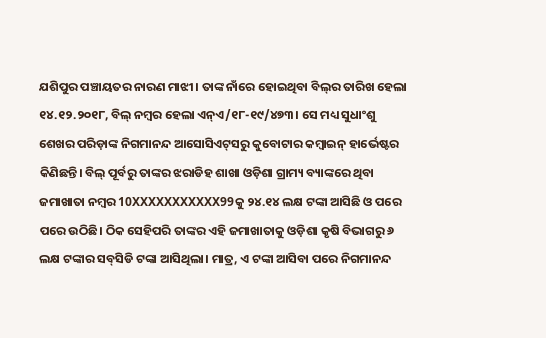ଯଶିପୁର ପଞ୍ଚାୟତର ନାରଣ ମାଝୀ। ତାଙ୍କ ନାଁରେ ହୋଇଥିବା ବିଲ୍‌ର ତାରିଖ ହେଲା ୧୪.୧୨.୨୦୧୮, ବିଲ୍‌ ନମ୍ବର ହେଲା ଏନ୍‌ଏ/୧୮-୧୯/୪୭୩। ସେ ମଧ୍ୟ ସୁଧାଂଶୁ ଶେଖର ପରିଡ଼ାଙ୍କ ନିଗମାନନ୍ଦ ଆସୋସିଏଟ୍‌ସରୁ କୁବୋଟାର କମ୍ବାଇନ୍‌ ହାର୍ଭେଷ୍ଟର କିଣିଛନ୍ତି। ବିଲ୍‌ ପୂର୍ବରୁ ତାଙ୍କର ଝରାଡିହ ଶାଖା ଓଡ଼ିଶା ଗ୍ରାମ୍ୟ ବ୍ୟାଙ୍କରେ ଥିବା ଜମାଖାତା ନମ୍ବର 10XXXXXXXXXXX99କୁ ୨୪.୧୪ ଲକ୍ଷ ଟଙ୍କା ଆସିଛି ଓ ପରେ ପରେ ଉଠିଛି। ଠିକ ସେହିପରି ତାଙ୍କର ଏହି ଜମାଖାତାକୁ ଓଡ଼ିଶା କୃଷି ବିଭାଗରୁ ୬ ଲକ୍ଷ ଟଙ୍କାର ସବ୍‌ସିଡି ଟଙ୍କା ଆସିଥିଲା। ମାତ୍ର, ଏ ଟଙ୍କା ଆସିବା ପରେ ନିଗମାନନ୍ଦ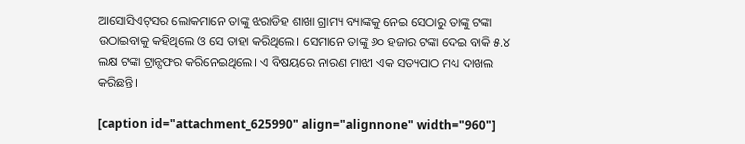ଆସୋସିଏଟ୍‌ସର ଲୋକମାନେ ତାଙ୍କୁ ଝରାଡିହ ଶାଖା ଗ୍ରାମ୍ୟ ବ୍ୟାଙ୍କକୁ ନେଇ ସେଠାରୁ ତାଙ୍କୁ ଟଙ୍କା ଉଠାଇବାକୁ କହିଥିଲେ ଓ ସେ ତାହା କରିଥିଲେ। ସେମାନେ ତାଙ୍କୁ ୬୦ ହଜାର ଟଙ୍କା ଦେଇ ବାକି ୫.୪ ଲକ୍ଷ ଟଙ୍କା ଟ୍ରାନ୍ସଫର କରିନେଇଥିଲେ। ଏ ବିଷୟରେ ନାରଣ ମାଝୀ ଏକ ସତ୍ୟପାଠ ମଧ୍ୟ ଦାଖଲ କରିଛନ୍ତି।

[caption id="attachment_625990" align="alignnone" width="960"]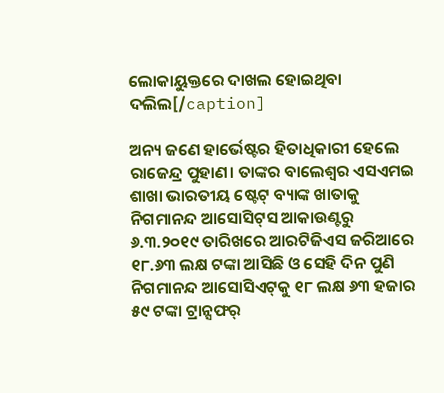ଲୋକାୟୁକ୍ତରେ ଦାଖଲ ହୋଇଥିବା ଦଲିଲ[/caption]

ଅନ୍ୟ ଜଣେ ହାର୍ଭେଷ୍ଟର ହିତାଧିକାରୀ ହେଲେ ରାଜେନ୍ଦ୍ର ପୁହାଣ। ତାଙ୍କର ବାଲେଶ୍ୱର ଏସଏମଇ ଶାଖା ଭାରତୀୟ ଷ୍ଟେଟ୍‌ ବ୍ୟାଙ୍କ ଖାତାକୁ ନିଗମାନନ୍ଦ ଆସୋସିଟ୍‌ସ ଆକାଉଣ୍ଟରୁ ୬.୩.୨୦୧୯ ତାରିଖରେ ଆରଟିଜିଏସ ଜରିଆରେ ୧୮.୬୩ ଲକ୍ଷ ଟଙ୍କା ଆସିଛି ଓ ସେହି ଦିନ ପୁଣି ନିଗମାନନ୍ଦ ଆସୋସିଏଟ୍‌କୁ ୧୮ ଲକ୍ଷ ୬୩ ହଜାର ୫୯ ଟଙ୍କା ଟ୍ରାନ୍ସଫର୍‌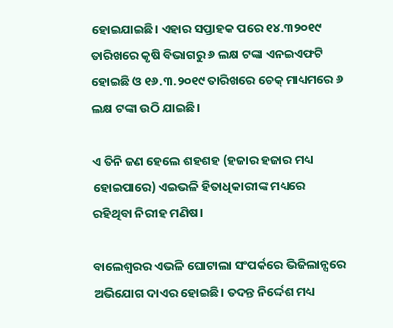ହୋଇଯାଇଛି। ଏହାର ସପ୍ତାହକ ପରେ ୧୪.୩୨୦୧୯ ତାରିଖରେ କୃଷି ବିଭାଗରୁ ୬ ଲକ୍ଷ ଟଙ୍କା ଏନଇଏଫଟି ହୋଇଛି ଓ ୧୬.୩.୨୦୧୯ ତାରିଖରେ ଚେକ୍‌ ମାଧ୍ୟମରେ ୬ ଲକ୍ଷ ଟଙ୍କା ଉଠି ଯାଇଛି।

ଏ ତିନି ଜଣ ହେଲେ ଶହଶହ (ହଜାର ହଜାର ମଧ୍ୟ ହୋଇପାରେ) ଏଇଭଳି ହିତାଧିକାରୀଙ୍କ ମଧ୍ୟରେ ରହିଥିବା ନିରୀହ ମଣିଷ।

ବାଲେଶ୍ୱରର ଏଭଳି ଘୋଟାଲା ସଂପର୍କରେ ଭିଜିଲାନ୍ସରେ ଅଭିଯୋଗ ଦାଏର ହୋଇଛି। ତଦନ୍ତ ନିର୍ଦ୍ଦେଶ ମଧ୍ୟ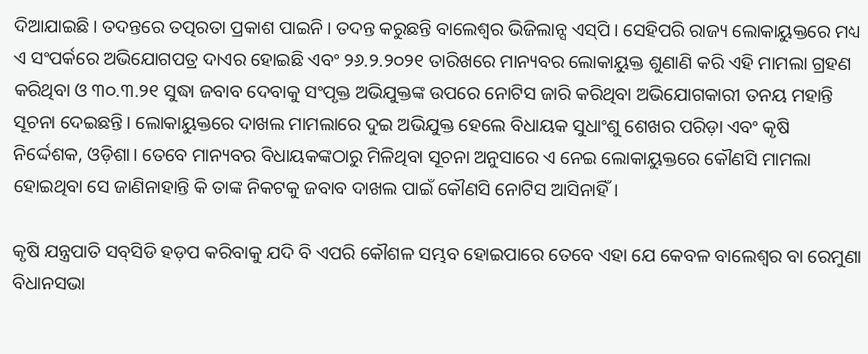ଦିଆଯାଇଛି। ତଦନ୍ତରେ ତତ୍ପରତା ପ୍ରକାଶ ପାଇନି। ତଦନ୍ତ କରୁଛନ୍ତି ବାଲେଶ୍ୱର ଭିଜିଲାନ୍ସ ଏସ୍‌ପି। ସେହିପରି ରାଜ୍ୟ ଲୋକାୟୁକ୍ତରେ ମଧ୍ୟ ଏ ସଂପର୍କରେ ଅଭିଯୋଗପତ୍ର ଦାଏର ହୋଇଛି ଏବଂ ୨୬.୨.୨୦୨୧ ତାରିଖରେ ମାନ୍ୟବର ଲୋକାୟୁକ୍ତ ଶୁଣାଣି କରି ଏହି ମାମଲା ଗ୍ରହଣ କରିଥିବା ଓ ୩୦.୩.୨୧ ସୁଦ୍ଧା ଜବାବ ଦେବାକୁ ସଂପୃକ୍ତ ଅଭିଯୁକ୍ତଙ୍କ ଉପରେ ନୋଟିସ ଜାରି କରିଥିବା ଅଭିଯୋଗକାରୀ ତନୟ ମହାନ୍ତି ସୂଚନା ଦେଇଛନ୍ତି। ଲୋକାୟୁକ୍ତରେ ଦାଖଲ ମାମଲାରେ ଦୁଇ ଅଭିଯୁକ୍ତ ହେଲେ ବିଧାୟକ ସୁଧାଂଶୁ ଶେଖର ପରିଡ଼ା ଏବଂ କୃଷି ନିର୍ଦ୍ଦେଶକ, ଓଡ଼ିଶା। ତେବେ ମାନ୍ୟବର ବିଧାୟକଙ୍କଠାରୁ ମିଳିଥିବା ସୂଚନା ଅନୁସାରେ ଏ ନେଇ ଲୋକାୟୁକ୍ତରେ କୌଣସି ମାମଲା ହୋଇଥିବା ସେ ଜାଣିନାହାନ୍ତି କି ତାଙ୍କ ନିକଟକୁ ଜବାବ ଦାଖଲ ପାଇଁ କୌଣସି ନୋଟିସ ଆସିନାହିଁ।

କୃଷି ଯନ୍ତ୍ରପାତି ସବ୍‌ସିଡି ହଡ଼ପ କରିବାକୁ ଯଦି ବି ଏପରି କୌଶଳ ସମ୍ଭବ ହୋଇପାରେ ତେବେ ଏହା ଯେ କେବଳ ବାଲେଶ୍ୱର ବା ରେମୁଣା ବିଧାନସଭା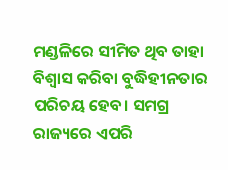ମଣ୍ଡଳିରେ ସୀମିତ ଥିବ ତାହା ବିଶ୍ୱାସ କରିବା ବୁଦ୍ଧିହୀନତାର ପରିଚୟ ହେବ। ସମଗ୍ର ରାଜ୍ୟରେ ଏପରି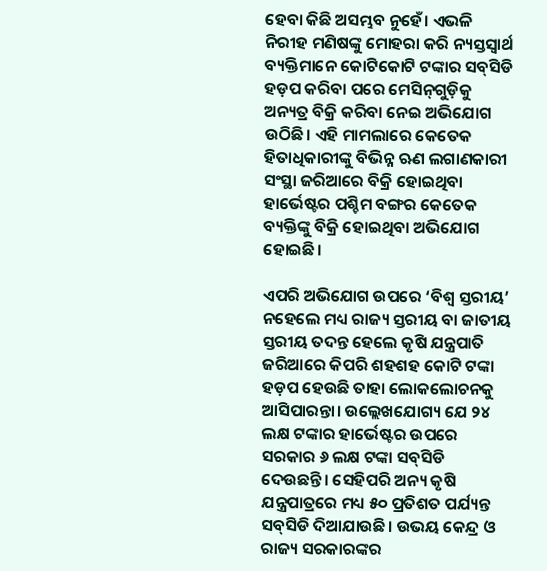ହେବା କିଛି ଅସମ୍ଭବ ନୁହେଁ। ଏଭଳି ନିରୀହ ମଣିଷଙ୍କୁ ମୋହରା କରି ନ୍ୟସ୍ତସ୍ୱାର୍ଥ ବ୍ୟକ୍ତିମାନେ କୋଟିକୋଟି ଟଙ୍କାର ସବ୍‌ସିଡି ହଡ଼ପ କରିବା ପରେ ମେସିନ୍‌ଗୁଡ଼ିକୁ ଅନ୍ୟତ୍ର ବିକ୍ରି କରିବା ନେଇ ଅଭିଯୋଗ ଉଠିଛି। ଏହି ମାମଲାରେ କେତେକ ହିତାଧିକାରୀଙ୍କୁ ବିଭିନ୍ନ ଋଣ ଲଗାଣକାରୀ ସଂସ୍ଥା ଜରିଆରେ ବିକ୍ରି ହୋଇଥିବା ହାର୍ଭେଷ୍ଟର ପଶ୍ଚିମ ବଙ୍ଗର କେତେକ ବ୍ୟକ୍ତିଙ୍କୁ ବିକ୍ରି ହୋଇଥିବା ଅଭିଯୋଗ ହୋଇଛି।

ଏପରି ଅଭିଯୋଗ ଉପରେ ‘ବିଶ୍ୱ ସ୍ତରୀୟ’ ନହେଲେ ମଧ୍ୟ ରାଜ୍ୟ ସ୍ତରୀୟ ବା ଜାତୀୟ ସ୍ତରୀୟ ତଦନ୍ତ ହେଲେ କୃଷି ଯନ୍ତ୍ରପାତି ଜରିଆରେ କିପରି ଶହଶହ କୋଟି ଟଙ୍କା ହଡ଼ପ ହେଉଛି ତାହା ଲୋକଲୋଚନକୁ ଆସିପାରନ୍ତା। ଉଲ୍ଲେଖଯୋଗ୍ୟ ଯେ ୨୪ ଲକ୍ଷ ଟଙ୍କାର ହାର୍ଭେଷ୍ଟର ଉପରେ ସରକାର ୬ ଲକ୍ଷ ଟଙ୍କା ସବ୍‌ସିଡି ଦେଉଛନ୍ତି। ସେହିପରି ଅନ୍ୟ କୃଷି ଯନ୍ତ୍ରପାତ୍ରରେ ମଧ୍ୟ ୫୦ ପ୍ରତିଶତ ପର୍ଯ୍ୟନ୍ତ ସବ୍‌ସିଡି ଦିଆଯାଉଛି। ଉଭୟ କେନ୍ଦ୍ର ଓ ରାଜ୍ୟ ସରକାରଙ୍କର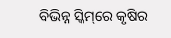ବିଭିନ୍ନ ସ୍କିମ୍‌ରେ କୃଷିର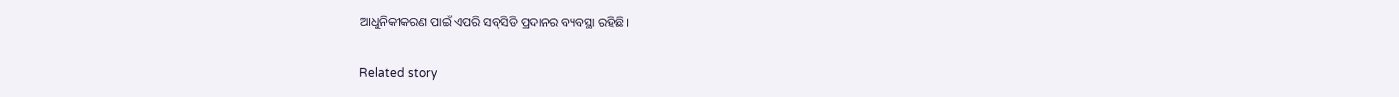ଆଧୁନିକୀକରଣ ପାଇଁ ଏପରି ସବ୍‌ସିଡି ପ୍ରଦାନର ବ୍ୟବସ୍ଥା ରହିଛି।

Related story